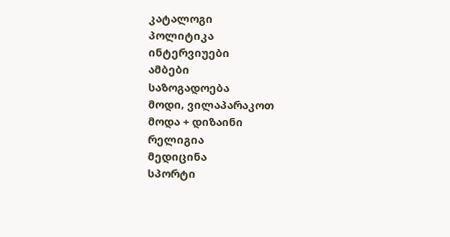კატალოგი
პოლიტიკა
ინტერვიუები
ამბები
საზოგადოება
მოდი, ვილაპარაკოთ
მოდა + დიზაინი
რელიგია
მედიცინა
სპორტი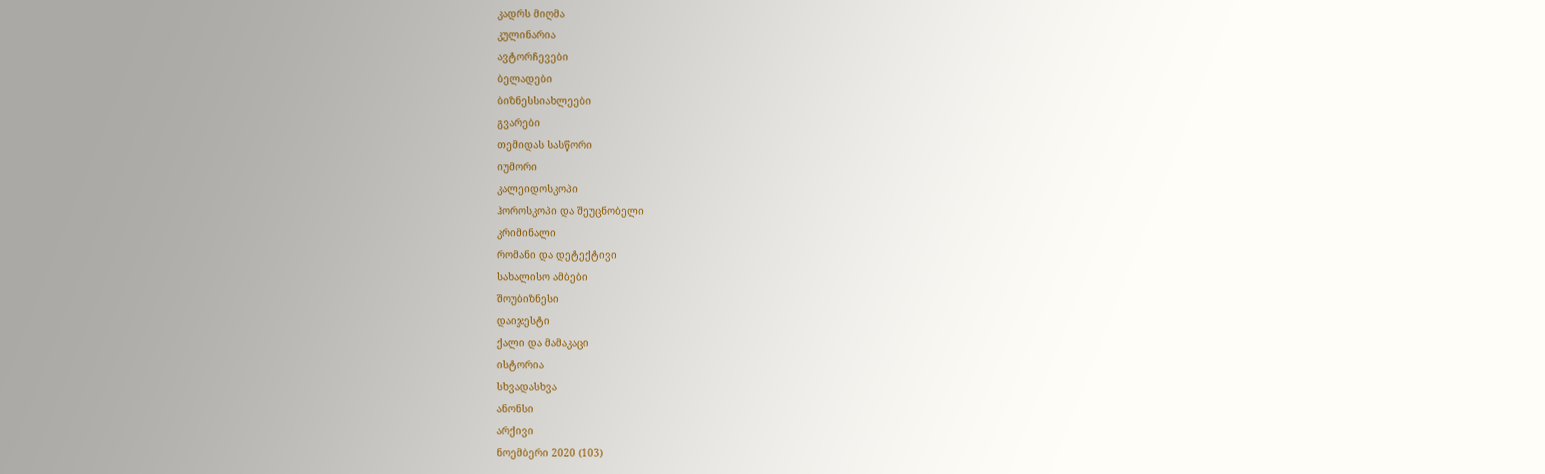კადრს მიღმა
კულინარია
ავტორჩევები
ბელადები
ბიზნესსიახლეები
გვარები
თემიდას სასწორი
იუმორი
კალეიდოსკოპი
ჰოროსკოპი და შეუცნობელი
კრიმინალი
რომანი და დეტექტივი
სახალისო ამბები
შოუბიზნესი
დაიჯესტი
ქალი და მამაკაცი
ისტორია
სხვადასხვა
ანონსი
არქივი
ნოემბერი 2020 (103)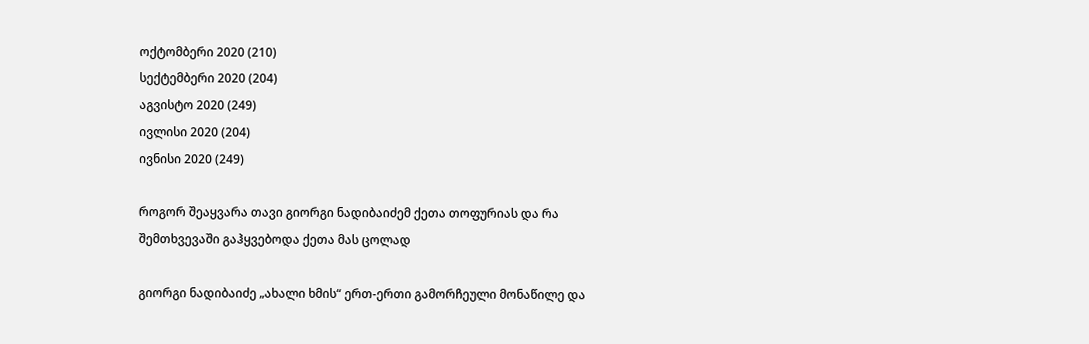ოქტომბერი 2020 (210)
სექტემბერი 2020 (204)
აგვისტო 2020 (249)
ივლისი 2020 (204)
ივნისი 2020 (249)

როგორ შეაყვარა თავი გიორგი ნადიბაიძემ ქეთა თოფურიას და რა შემთხვევაში გაჰყვებოდა ქეთა მას ცოლად

გიორგი ნადიბაიძე „ახალი ხმის“ ერთ-ერთი გამორჩეული მონაწილე და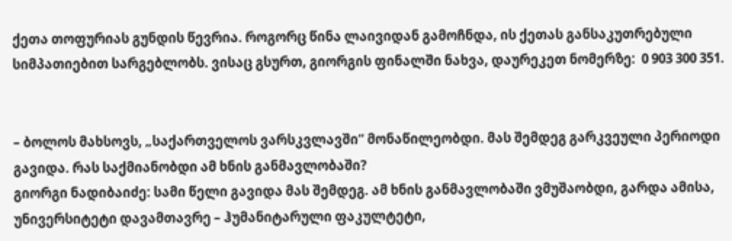ქეთა თოფურიას გუნდის წევრია. როგორც წინა ლაივიდან გამოჩნდა, ის ქეთას განსაკუთრებული სიმპათიებით სარგებლობს. ვისაც გსურთ, გიორგის ფინალში ნახვა, დაურეკეთ ნომერზე:  0 903 300 351.


– ბოლოს მახსოვს, „საქართველოს ვარსკვლავში“ მონაწილეობდი. მას შემდეგ გარკვეული პერიოდი გავიდა. რას საქმიანობდი ამ ხნის განმავლობაში?
გიორგი ნადიბაიძე: სამი წელი გავიდა მას შემდეგ. ამ ხნის განმავლობაში ვმუშაობდი, გარდა ამისა, უნივერსიტეტი დავამთავრე – ჰუმანიტარული ფაკულტეტი,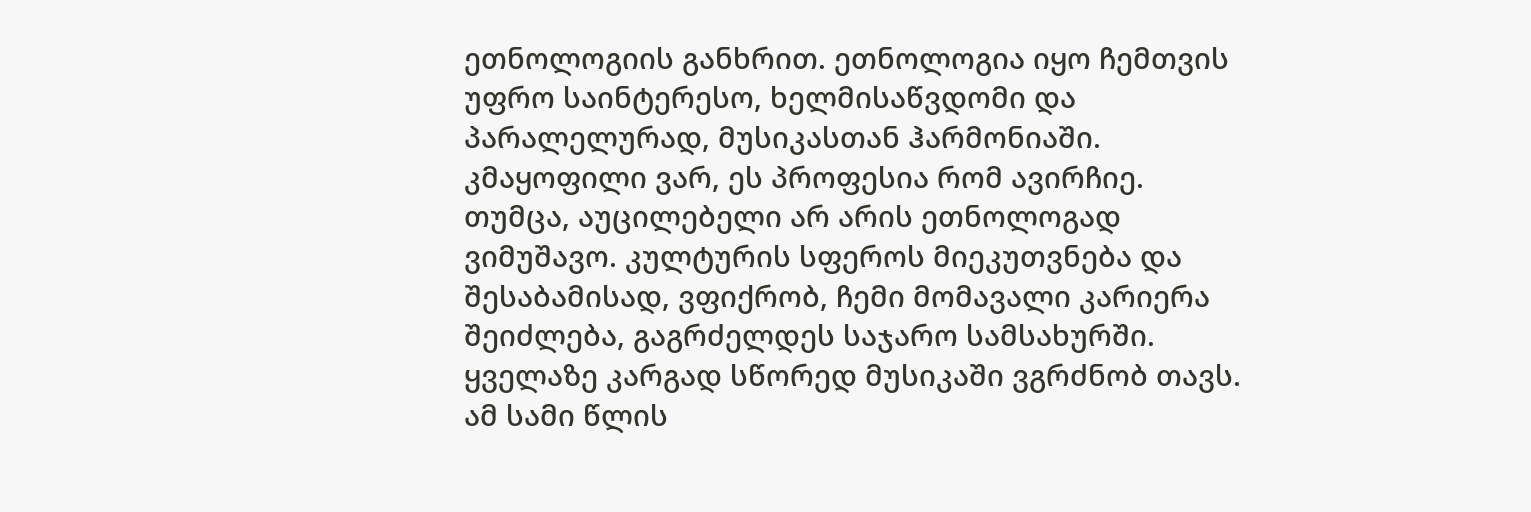ეთნოლოგიის განხრით. ეთნოლოგია იყო ჩემთვის უფრო საინტერესო, ხელმისაწვდომი და პარალელურად, მუსიკასთან ჰარმონიაში. კმაყოფილი ვარ, ეს პროფესია რომ ავირჩიე. თუმცა, აუცილებელი არ არის ეთნოლოგად ვიმუშავო. კულტურის სფეროს მიეკუთვნება და შესაბამისად, ვფიქრობ, ჩემი მომავალი კარიერა შეიძლება, გაგრძელდეს საჯარო სამსახურში. ყველაზე კარგად სწორედ მუსიკაში ვგრძნობ თავს. ამ სამი წლის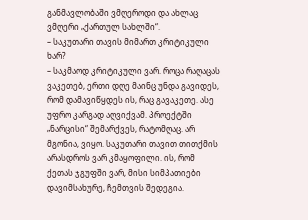განმავლობაში ვმღეროდი და ახლაც ვმღერი „ქართულ სახლში“.
– საკუთარი თავის მიმართ კრიტიკული ხარ?
– საკმაოდ კრიტიკული ვარ. როცა რაღაცას ვაკეთებ, ერთი დღე მაინც უნდა გავიდეს, რომ დამავიწყდეს ის, რაც გავაკეთე. ასე უფრო კარგად აღვიქვამ. პროექტში „ნარცისი“ შემარქვეს, რატომღაც. არ მგონია, ვიყო. საკუთარი თავით თითქმის არასდროს ვარ კმაყოფილი. ის, რომ ქეთას ჯგუფში ვარ, მისი სიმპათიები დავიმსახურე, ჩემთვის შედეგია.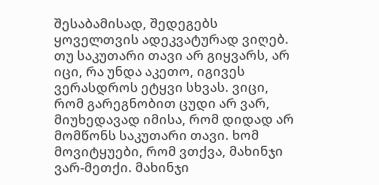შესაბამისად, შედეგებს ყოველთვის ადეკვატურად ვიღებ. თუ საკუთარი თავი არ გიყვარს, არ იცი, რა უნდა აკეთო, იგივეს ვერასდროს ეტყვი სხვას. ვიცი, რომ გარეგნობით ცუდი არ ვარ, მიუხედავად იმისა, რომ დიდად არ მომწონს საკუთარი თავი. ხომ მოვიტყუები, რომ ვთქვა, მახინჯი ვარ-მეთქი. მახინჯი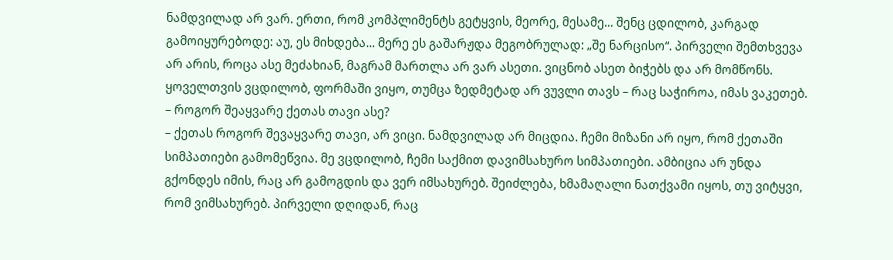ნამდვილად არ ვარ. ერთი, რომ კომპლიმენტს გეტყვის, მეორე, მესამე... შენც ცდილობ, კარგად გამოიყურებოდე: აუ, ეს მიხდება... მერე ეს გაშარჟდა მეგობრულად: „შე ნარცისო“. პირველი შემთხვევა არ არის, როცა ასე მეძახიან, მაგრამ მართლა არ ვარ ასეთი. ვიცნობ ასეთ ბიჭებს და არ მომწონს. ყოველთვის ვცდილობ, ფორმაში ვიყო, თუმცა ზედმეტად არ ვუვლი თავს – რაც საჭიროა, იმას ვაკეთებ.
– როგორ შეაყვარე ქეთას თავი ასე?
– ქეთას როგორ შევაყვარე თავი, არ ვიცი. ნამდვილად არ მიცდია. ჩემი მიზანი არ იყო, რომ ქეთაში სიმპათიები გამომეწვია. მე ვცდილობ, ჩემი საქმით დავიმსახურო სიმპათიები. ამბიცია არ უნდა გქონდეს იმის, რაც არ გამოგდის და ვერ იმსახურებ. შეიძლება, ხმამაღალი ნათქვამი იყოს, თუ ვიტყვი, რომ ვიმსახურებ. პირველი დღიდან, რაც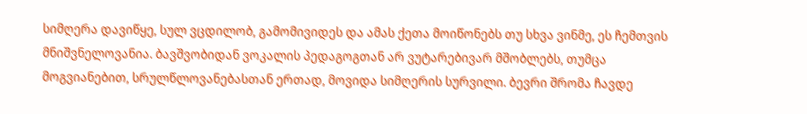სიმღერა დავიწყე, სულ ვცდილობ, გამომივიდეს და ამას ქეთა მოიწონებს თუ სხვა ვინმე, ეს ჩემთვის მნიშვნელოვანია. ბავშვობიდან ვოკალის პედაგოგთან არ ვუტარებივარ მშობლებს, თუმცა მოგვიანებით, სრულწლოვანებასთან ერთად, მოვიდა სიმღერის სურვილი. ბევრი შრომა ჩავდე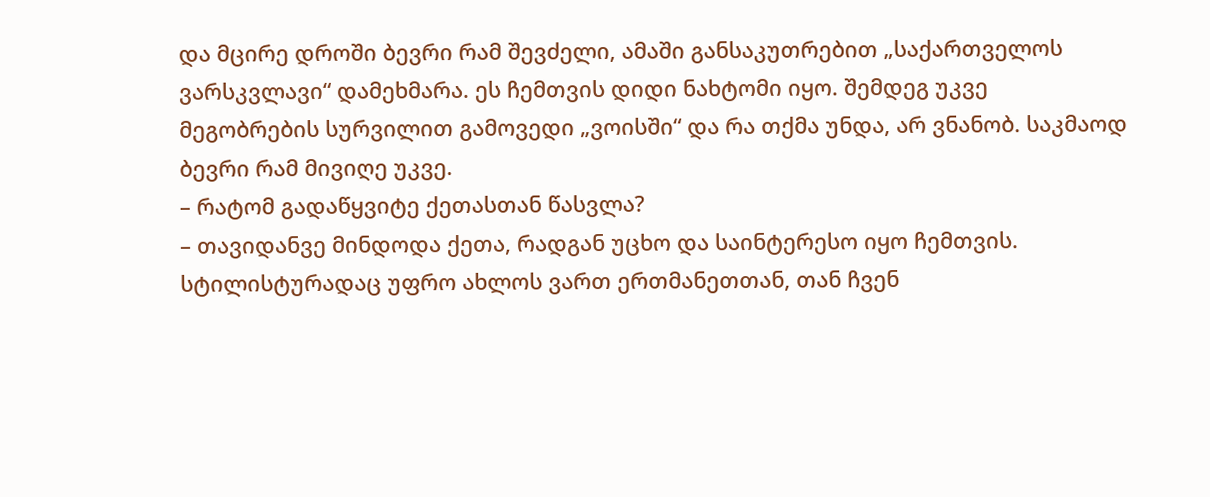და მცირე დროში ბევრი რამ შევძელი, ამაში განსაკუთრებით „საქართველოს ვარსკვლავი“ დამეხმარა. ეს ჩემთვის დიდი ნახტომი იყო. შემდეგ უკვე მეგობრების სურვილით გამოვედი „ვოისში“ და რა თქმა უნდა, არ ვნანობ. საკმაოდ ბევრი რამ მივიღე უკვე.
– რატომ გადაწყვიტე ქეთასთან წასვლა?
– თავიდანვე მინდოდა ქეთა, რადგან უცხო და საინტერესო იყო ჩემთვის. სტილისტურადაც უფრო ახლოს ვართ ერთმანეთთან, თან ჩვენ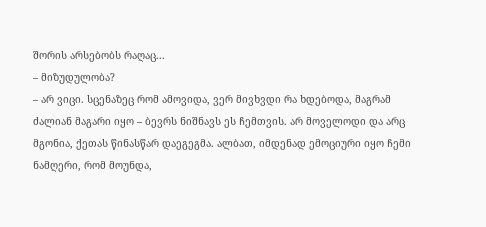შორის არსებობს რაღაც...
– მიზუდულობა?
– არ ვიცი. სცენაზეც რომ ამოვიდა, ვერ მივხვდი რა ხდებოდა, მაგრამ ძალიან მაგარი იყო – ბევრს ნიშნავს ეს ჩემთვის. არ მოველოდი და არც მგონია, ქეთას წინასწარ დაეგეგმა. ალბათ, იმდენად ემოციური იყო ჩემი ნამღერი, რომ მოუნდა,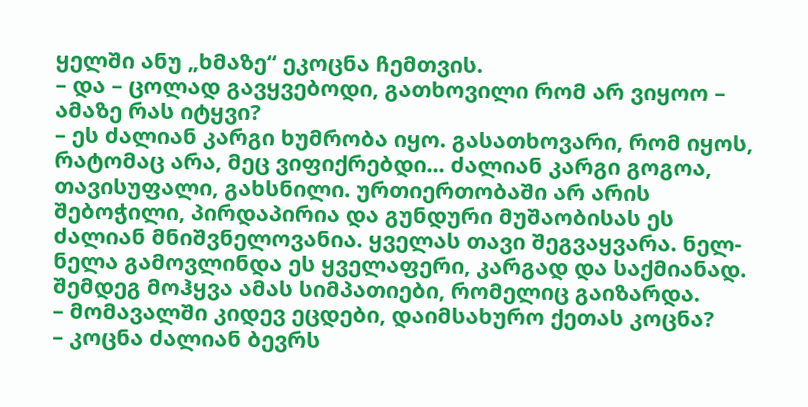ყელში ანუ „ხმაზე“ ეკოცნა ჩემთვის.
– და – ცოლად გავყვებოდი, გათხოვილი რომ არ ვიყოო – ამაზე რას იტყვი?
– ეს ძალიან კარგი ხუმრობა იყო. გასათხოვარი, რომ იყოს, რატომაც არა, მეც ვიფიქრებდი... ძალიან კარგი გოგოა, თავისუფალი, გახსნილი. ურთიერთობაში არ არის შებოჭილი, პირდაპირია და გუნდური მუშაობისას ეს ძალიან მნიშვნელოვანია. ყველას თავი შეგვაყვარა. ნელ-ნელა გამოვლინდა ეს ყველაფერი, კარგად და საქმიანად. შემდეგ მოჰყვა ამას სიმპათიები, რომელიც გაიზარდა.
– მომავალში კიდევ ეცდები, დაიმსახურო ქეთას კოცნა?
– კოცნა ძალიან ბევრს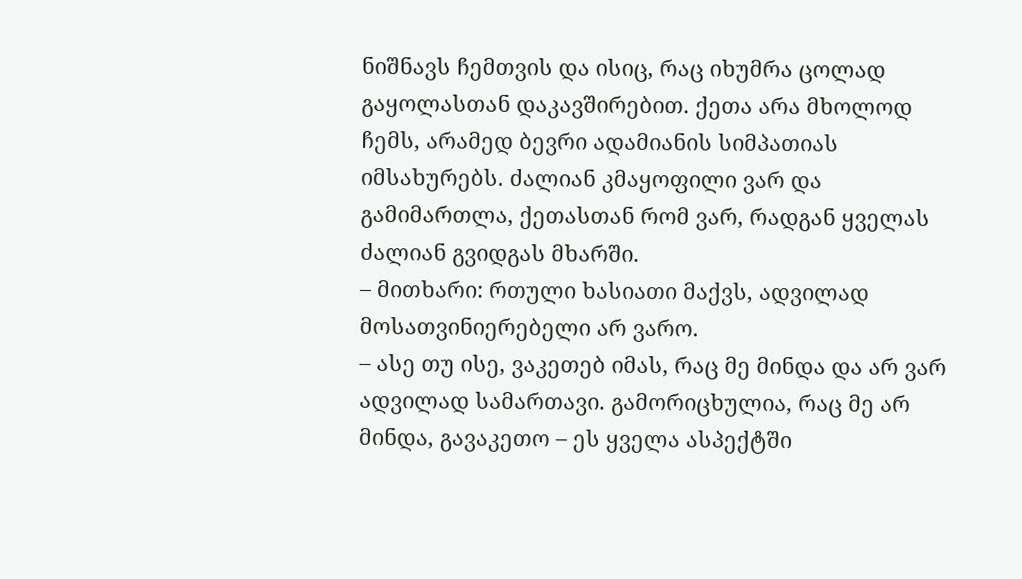ნიშნავს ჩემთვის და ისიც, რაც იხუმრა ცოლად გაყოლასთან დაკავშირებით. ქეთა არა მხოლოდ ჩემს, არამედ ბევრი ადამიანის სიმპათიას იმსახურებს. ძალიან კმაყოფილი ვარ და გამიმართლა, ქეთასთან რომ ვარ, რადგან ყველას ძალიან გვიდგას მხარში.
– მითხარი: რთული ხასიათი მაქვს, ადვილად მოსათვინიერებელი არ ვარო.
– ასე თუ ისე, ვაკეთებ იმას, რაც მე მინდა და არ ვარ ადვილად სამართავი. გამორიცხულია, რაც მე არ მინდა, გავაკეთო – ეს ყველა ასპექტში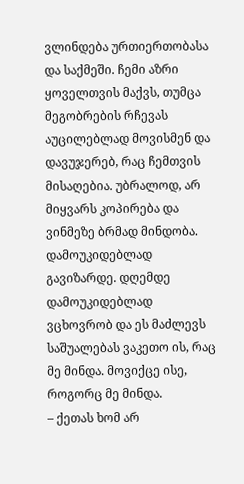ვლინდება ურთიერთობასა და საქმეში. ჩემი აზრი ყოველთვის მაქვს, თუმცა მეგობრების რჩევას აუცილებლად მოვისმენ და დავუჯერებ, რაც ჩემთვის მისაღებია. უბრალოდ, არ მიყვარს კოპირება და ვინმეზე ბრმად მინდობა. დამოუკიდებლად გავიზარდე. დღემდე დამოუკიდებლად ვცხოვრობ და ეს მაძლევს საშუალებას ვაკეთო ის, რაც მე მინდა. მოვიქცე ისე, როგორც მე მინდა.
– ქეთას ხომ არ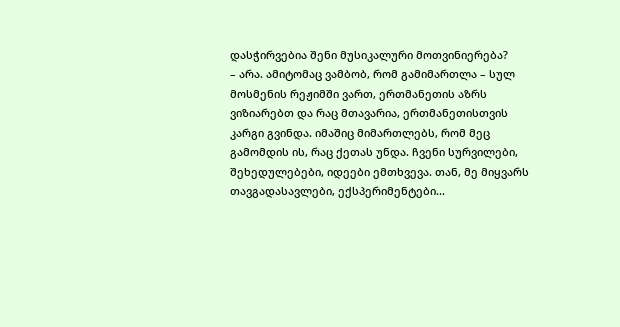დასჭირვებია შენი მუსიკალური მოთვინიერება?
– არა. ამიტომაც ვამბობ, რომ გამიმართლა – სულ მოსმენის რეჟიმში ვართ, ერთმანეთის აზრს ვიზიარებთ და რაც მთავარია, ერთმანეთისთვის კარგი გვინდა. იმაშიც მიმართლებს, რომ მეც გამომდის ის, რაც ქეთას უნდა. ჩვენი სურვილები, შეხედულებები, იდეები ემთხვევა. თან, მე მიყვარს თავგადასავლები, ექსპერიმენტები...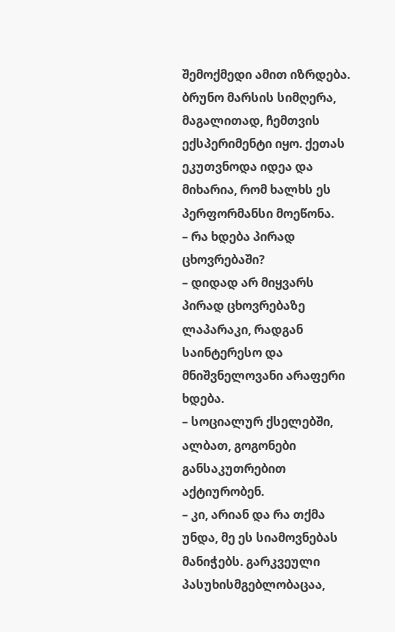შემოქმედი ამით იზრდება. ბრუნო მარსის სიმღერა, მაგალითად, ჩემთვის ექსპერიმენტი იყო. ქეთას ეკუთვნოდა იდეა და მიხარია, რომ ხალხს ეს პერფორმანსი მოეწონა.
– რა ხდება პირად ცხოვრებაში?
– დიდად არ მიყვარს პირად ცხოვრებაზე ლაპარაკი, რადგან საინტერესო და მნიშვნელოვანი არაფერი ხდება.
– სოციალურ ქსელებში, ალბათ, გოგონები განსაკუთრებით აქტიურობენ.
– კი, არიან და რა თქმა უნდა, მე ეს სიამოვნებას მანიჭებს. გარკვეული პასუხისმგებლობაცაა,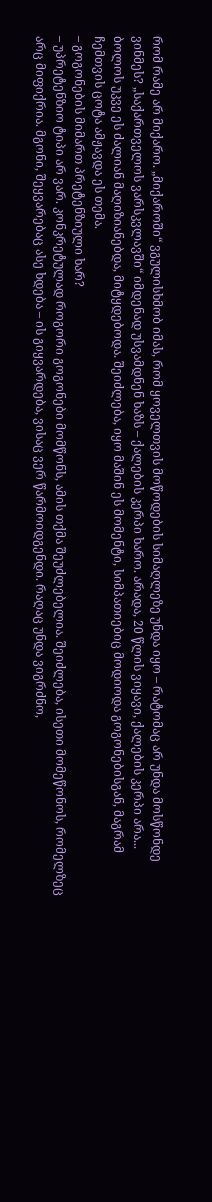რომ რამე არ მიქარო. „მიქაროში“ ვგულისხმობ იმას, რომ ყოველთვის მოწოდების სიმაღლეზე უნდა იყო – რატომაც არ უნდა მოსწონდე ვინმეს? „საქართველოს ვარსკვლავში“ იმდენად უსვამდნენ ხაზს – ქალების კერპი ხარო. არადა, 20 წლის ვიყავი, ქალების კერპი არა... ბოლოს უკვე ეს ძალიან მაღიზიანებდა, მიტყდებოდა. შეიძლება, იყო მაშინ ეს მომენტი, სიმპათიებიც მოდიოდა გოგონებისგან, მაგრამ ჩემთვის ცოტა ამჟავდა ეს თემა.
– გოგონების მიმართ პრეტენზიული ხარ?
– უპრეტენზიო ტიპი არ ვარ. კონკრეტულად როგორი გოგონები მომწონს, ამის თქმა შეუძლებელია. შეიძლება, ისეთი მომეწონოს, რომელზეც არც მიფიქრია. მგონი, შეყვარებაც ასე ხდება – ის გიყვარდება, ვისაც ვერ წარმოიდგენდი. რაღაც უნდა ვიგრძნო,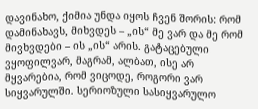დავინახო, ქიმია უნდა იყოს ჩვენ შორის: რომ დამინახავს, მიხვდეს – „ის“ მე ვარ და მე რომ მივხვდები – ის „ის“ არის. გატაცებული ვყოფილვარ, მაგრამ, ალბათ, ისე არ მყვარებია, რომ ვიცოდე, როგორი ვარ სიყვარულში. სერიოზული სასიყვარულო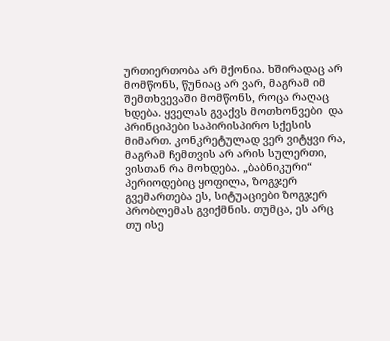ურთიერთობა არ მქონია. ხშირადაც არ მომწონს, წუნიაც არ ვარ, მაგრამ იმ შემთხვევაში მომწონს, როცა რაღაც ხდება. ყველას გვაქვს მოთხონვები  და პრინციპები საპირისპირო სქესის მიმართ. კონკრეტულად ვერ ვიტყვი რა, მაგრამ ჩემთვის არ არის სულერთი, ვისთან რა მოხდება. „ბაბნიკური“ პერიოდებიც ყოფილა, ზოგჯერ გვემართება ეს, სიტუაციები ზოგჯერ პრობლემას გვიქმნის. თუმცა, ეს არც თუ ისე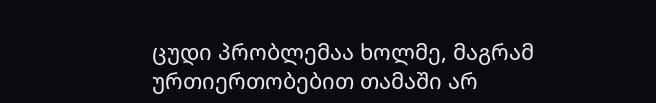ცუდი პრობლემაა ხოლმე, მაგრამ ურთიერთობებით თამაში არ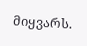მიყვარს.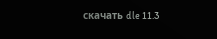скачать dle 11.3